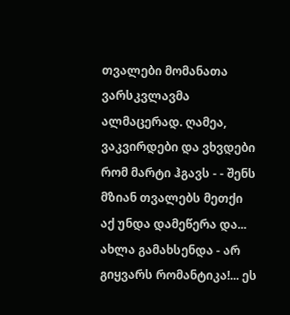თვალები მომანათა ვარსკვლავმა ალმაცერად. ღამეა, ვაკვირდები და ვხვდები რომ მარტი ჰგავს - - შენს მზიან თვალებს მეთქი აქ უნდა დამეწერა და... ახლა გამახსენდა - არ გიყვარს რომანტიკა!... ეს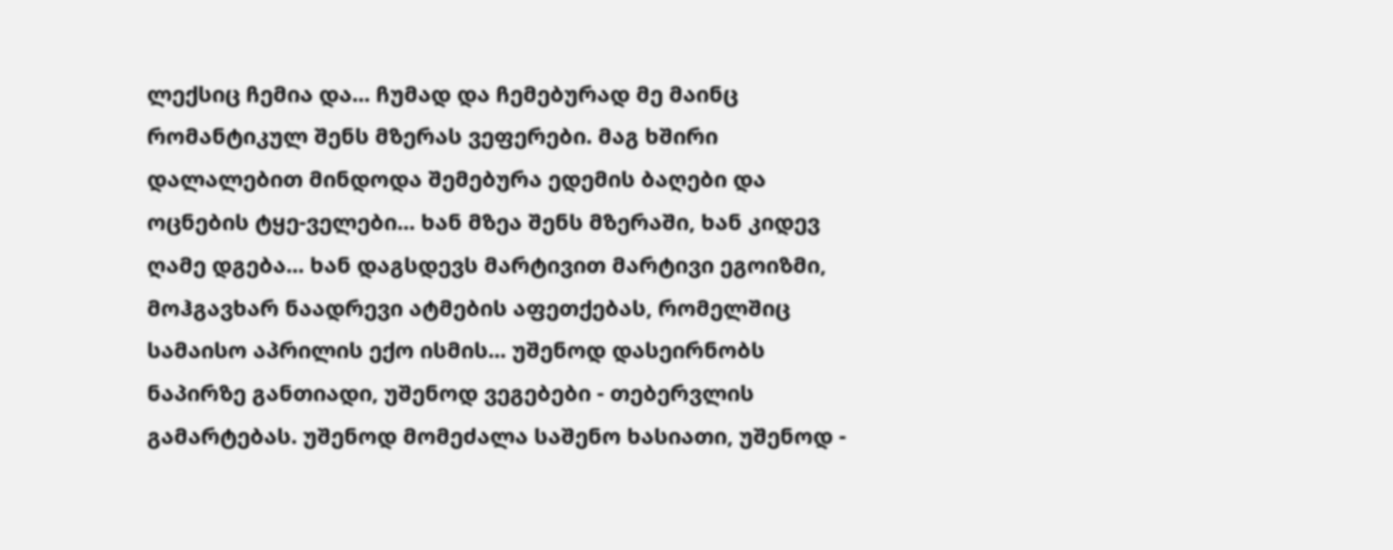ლექსიც ჩემია და... ჩუმად და ჩემებურად მე მაინც რომანტიკულ შენს მზერას ვეფერები. მაგ ხშირი დალალებით მინდოდა შემებურა ედემის ბაღები და ოცნების ტყე-ველები... ხან მზეა შენს მზერაში, ხან კიდევ ღამე დგება... ხან დაგსდევს მარტივით მარტივი ეგოიზმი, მოჰგავხარ ნაადრევი ატმების აფეთქებას, რომელშიც სამაისო აპრილის ექო ისმის... უშენოდ დასეირნობს ნაპირზე განთიადი, უშენოდ ვეგებები - თებერვლის გამარტებას. უშენოდ მომეძალა საშენო ხასიათი, უშენოდ -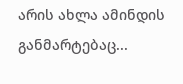არის ახლა ამინდის განმარტებაც...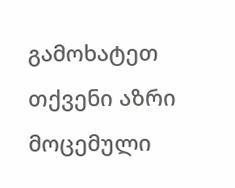გამოხატეთ თქვენი აზრი მოცემული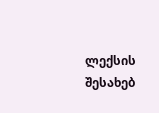ლექსის შესახებ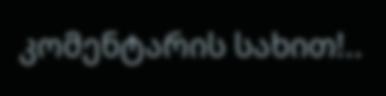კომენტარის სახით!..